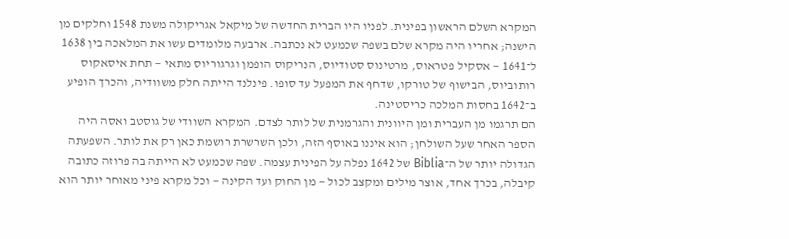המקרא השלם הראשון בפינית. לפניו היו הברית החדשה של מיקאל אגריקולה משנת 1548 וחלקים מן הישנה; אחריו היה מקרא שלם בשפה שכמעט לא נכתבה. ארבעה מלומדים עשו את המלאכה בין 1638 ל־1641 — אסקיל פטראוס, מרטינוס סטודיוס, הנריקוס הופמן וגרגוריוס מתאי — תחת איסאקוס רותוביוס, הבישוף של טורקו, שדחף את המפעל עד סופו. פינלנד הייתה חלק משוודיה, והכרך הופיע ב־1642 בחסות המלכה כריסטינה.
הם תרגמו מן העברית ומן היוונית והגרמנית של לותר לצדם. המקרא השוודי של גוסטב ואסה היה הספר האחר שעל השולחן; הוא איננו באוסף הזה, ולכן השרשרת רושמת כאן רק את לותר. השפעתה הגדולה יותר של ה־Biblia של 1642 נפלה על הפינית עצמה. שפה שכמעט לא הייתה בה פרוזה כתובה קיבלה, בכרך אחד, אוצר מילים ומקצב לכול — מן החוק ועד הקינה — וכל מקרא פיני מאוחר יותר הוא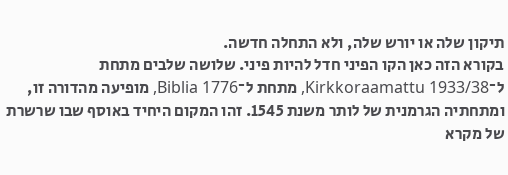תיקון שלה או יורש שלה, ולא התחלה חדשה.
בקורא הזה כאן הקו הפיני חדל להיות פיני. שלושה שלבים מתחת ל־Kirkkoraamattu 1933/38, מתחת ל־Biblia 1776, מופיעה מהדורה זו, ומתחתיה הגרמנית של לותר משנת 1545. זהו המקום היחיד באוסף שבו שרשרת של מקרא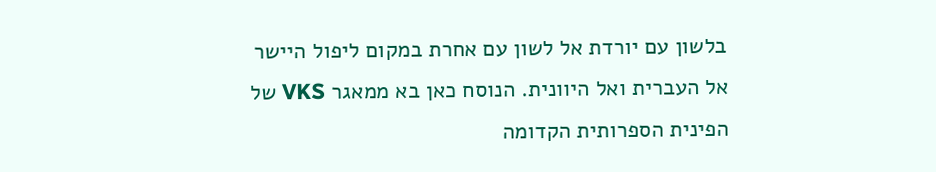בלשון עם יורדת אל לשון עם אחרת במקום ליפול היישר אל העברית ואל היוונית. הנוסח כאן בא ממאגר VKS של הפינית הספרותית הקדומה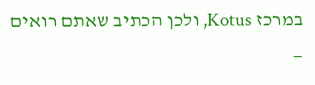במרכז Kotus, ולכן הכתיב שאתם רואים —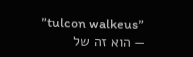״tulcon walkeus״ — הוא זה של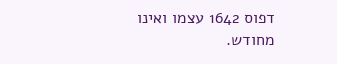דפוס 1642 עצמו ואינו מחודש.